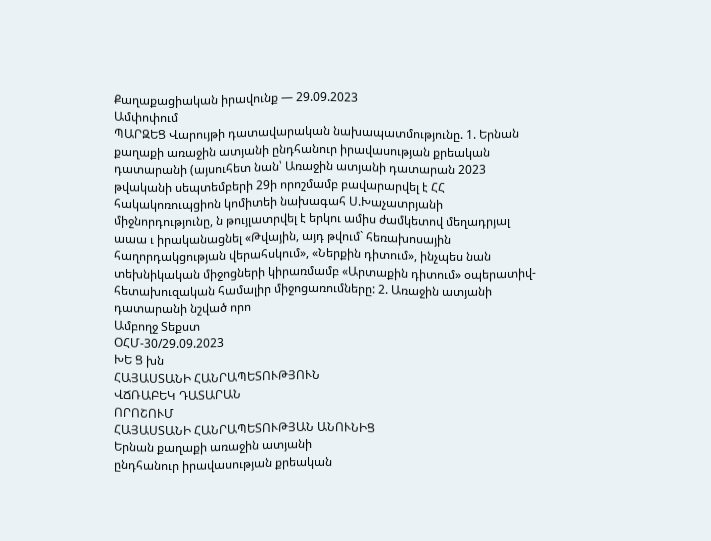Քաղաքացիական իրավունք — 29.09.2023
Ամփոփում
ՊԱՐԶԵՑ Վարույթի դատավարական նախապատմությունը. 1. Երնան քաղաքի առաջին ատյանի ընդհանուր իրավասության քրեական դատարանի (այսուհետ նան՝ Առաջին ատյանի դատարան 2023 թվականի սեպտեմբերի 29ի որոշմամբ բավարարվել է ՀՀ հակակոռուպցիոն կոմիտեի նախագահ Ս.Խաչատրյանի միջնորդությունը, ն թույլատրվել է երկու ամիս ժամկետով մեղադրյալ աաա ւ իրականացնել «Թվային, այդ թվում` հեռախոսային հաղորդակցության վերահսկում», «Ներքին դիտում», ինչպես նան տեխնիկական միջոցների կիրառմամբ «Արտաքին դիտում» օպերատիվ- հետախուզական համալիր միջոցառումները: 2. Առաջին ատյանի դատարանի նշված որո
Ամբողջ Տեքստ
ՕՀՄ-30/29.09.2023
ԽԵ Ց խն
ՀԱՅԱՍՏԱՆԻ ՀԱՆՐԱՊԵՏՈՒԹՅՈՒՆ
ՎՃՌԱԲԵԿ ԴԱՏԱՐԱՆ
ՈՐՈՇՈՒՄ
ՀԱՅԱՍՏԱՆԻ ՀԱՆՐԱՊԵՏՈՒԹՅԱՆ ԱՆՈՒՆԻՑ
Երնան քաղաքի առաջին ատյանի
ընդհանուր իրավասության քրեական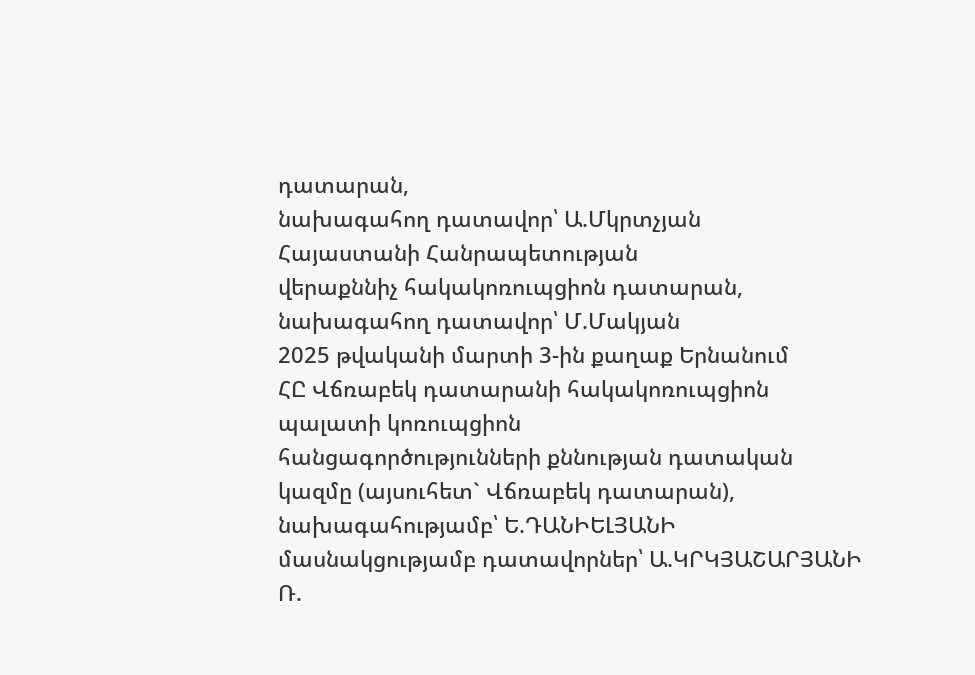դատարան,
նախագահող դատավոր՝ Ա.Մկրտչյան
Հայաստանի Հանրապետության
վերաքննիչ հակակոռուպցիոն դատարան,
նախագահող դատավոր՝ Մ.Մակյան
2025 թվականի մարտի 3-ին քաղաք Երնանում
ՀԸ Վճռաբեկ դատարանի հակակոռուպցիոն պալատի կոռուպցիոն
հանցագործությունների քննության դատական կազմը (այսուհետ` Վճռաբեկ դատարան),
նախագահությամբ՝ Ե.ԴԱՆԻԵԼՅԱՆԻ
մասնակցությամբ դատավորներ՝ Ա.ԿՐԿՅԱՇԱՐՅԱՆԻ
Ռ.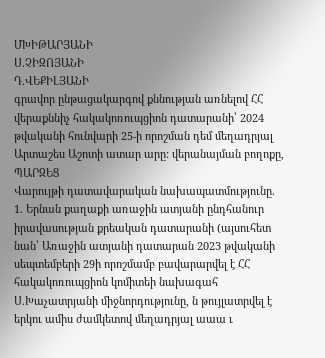ՄԽԻԹԱՐՅԱՆԻ
Ս.ՉԻԶՈՅԱՆԻ
Դ.ՎԵՔԻԼՅԱՆԻ
գրավոր ընթացակարգով քննության առնելով ՀՀ վերաքննիչ հակակոռուպցիոն դատարանի՝ 2024 թվականի հունվարի 25-ի որոշման դեմ մեղադրյալ Արտաշես Աշոտի ատար արը: վերանայման բողոքը,
ՊԱՐԶԵՑ
Վարույթի դատավարական նախապատմությունը.
1. Երնան քաղաքի առաջին ատյանի ընդհանուր իրավասության քրեական դատարանի (այսուհետ նան՝ Առաջին ատյանի դատարան 2023 թվականի սեպտեմբերի 29ի որոշմամբ բավարարվել է ՀՀ հակակոռուպցիոն կոմիտեի նախագահ Ս.Խաչատրյանի միջնորդությունը, ն թույլատրվել է երկու ամիս ժամկետով մեղադրյալ աաա ւ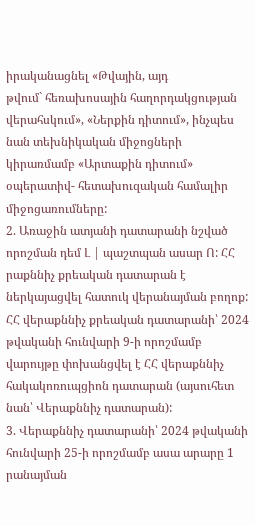իրականացնել «Թվային, այդ
թվում` հեռախոսային հաղորդակցության վերահսկում», «Ներքին դիտում», ինչպես նան տեխնիկական միջոցների կիրառմամբ «Արտաքին դիտում» օպերատիվ- հետախուզական համալիր միջոցառումները:
2. Առաջին ատյանի դատարանի նշված որոշման դեմ Լ | պաշտպան ասար Ո: ՀՀ րաքննիչ քրեական դատարան է ներկայացվել հատուկ վերանայման բողոք:
ՀՀ վերաքննիչ քրեական դատարանի՝ 2024 թվականի հունվարի 9-ի որոշմամբ վարույթը փոխանցվել է ՀՀ վերաքննիչ հակակոռուպցիոն դատարան (այսուհետ նան՝ Վերաքննիչ դատարան):
3. Վերաքննիչ դատարանի՝ 2024 թվականի հունվարի 25-ի որոշմամբ ասա արարը 1 րանայման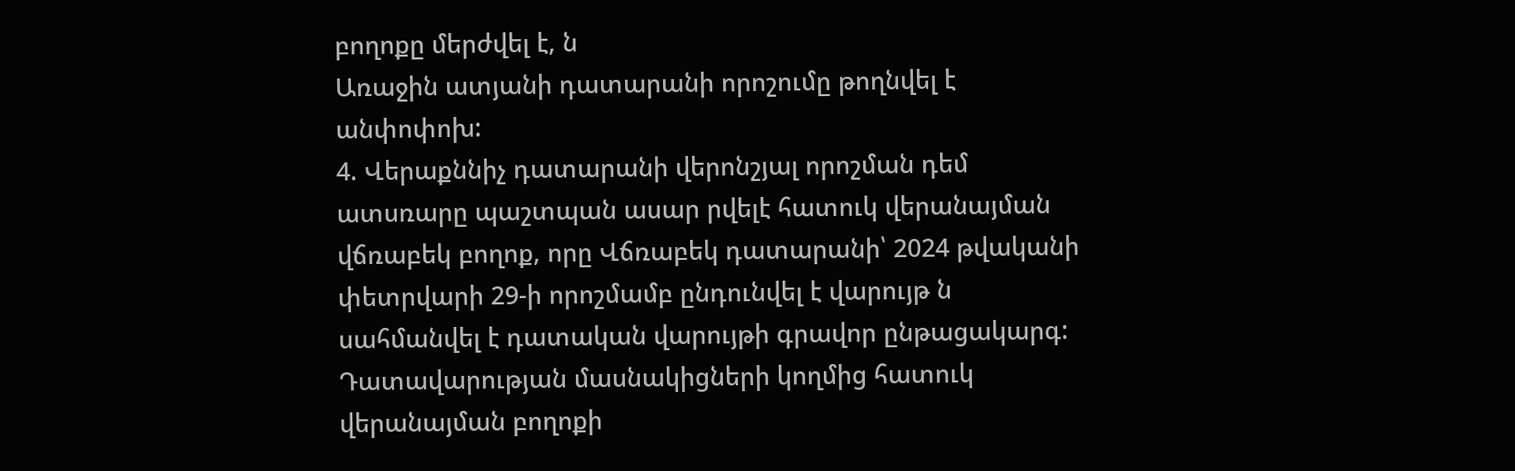բողոքը մերժվել է, ն
Առաջին ատյանի դատարանի որոշումը թողնվել է անփոփոխ:
4. Վերաքննիչ դատարանի վերոնշյալ որոշման դեմ ատսռարը պաշտպան ասար րվելէ հատուկ վերանայման վճռաբեկ բողոք, որը Վճռաբեկ դատարանի՝ 2024 թվականի փետրվարի 29-ի որոշմամբ ընդունվել է վարույթ ն սահմանվել է դատական վարույթի գրավոր ընթացակարգ:
Դատավարության մասնակիցների կողմից հատուկ վերանայման բողոքի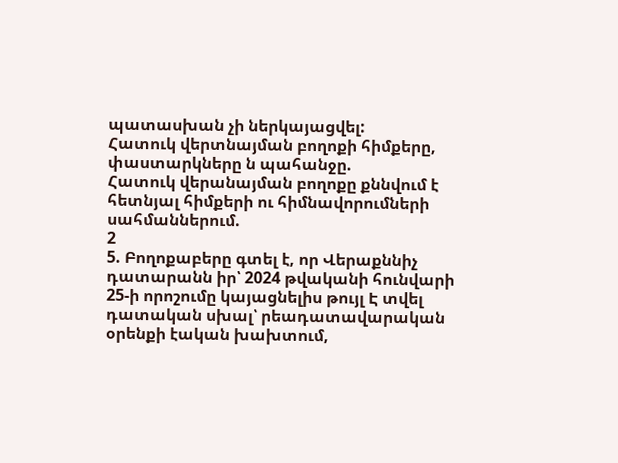պատասխան չի ներկայացվել:
Հատուկ վերտնայման բողոքի հիմքերը, փաստարկները ն պահանջը.
Հատուկ վերանայման բողոքը քննվում է հետնյալ հիմքերի ու հիմնավորումների սահմաններում.
2
5. Բողոքաբերը գտել է, որ Վերաքննիչ դատարանն իր՝ 2024 թվականի հունվարի 25-ի որոշումը կայացնելիս թույլ Է տվել դատական սխալ՝ րեադատավարական օրենքի էական խախտում,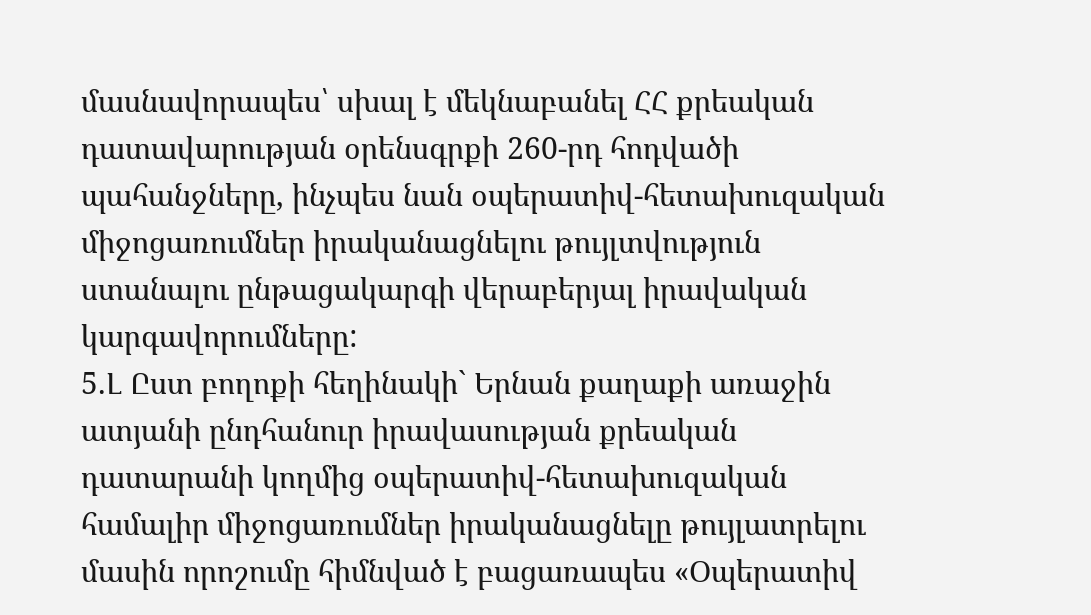մասնավորապես՝ սխալ է մեկնաբանել ՀՀ քրեական դատավարության օրենսգրքի 260-րդ հոդվածի պահանջները, ինչպես նան օպերատիվ-հետախուզական միջոցառումներ իրականացնելու թույլտվություն ստանալու ընթացակարգի վերաբերյալ իրավական կարգավորումները:
5.Լ Ըստ բողոքի հեղինակի` Երնան քաղաքի առաջին ատյանի ընդհանուր իրավասության քրեական դատարանի կողմից օպերատիվ-հետախուզական համալիր միջոցառումներ իրականացնելը թույլատրելու մասին որոշումը հիմնված է բացառապես «Օպերատիվ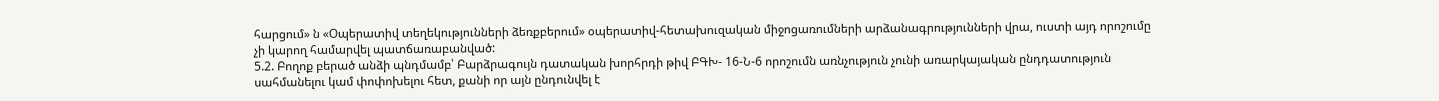հարցում» ն «Օպերատիվ տեղեկությունների ձեռքբերում» օպերատիվ-հետախուզական միջոցառումների արձանագրությունների վրա, ուստի այդ որոշումը չի կարող համարվել պատճառաբանված:
5.2. Բողոք բերած անձի պնդմամբ՝ Բարձրագույն դատական խորհրդի թիվ ԲԳԽ- 16-Ն-6 որոշումն առնչություն չունի առարկայական ընդդատություն սահմանելու կամ փոփոխելու հետ, քանի որ այն ընդունվել է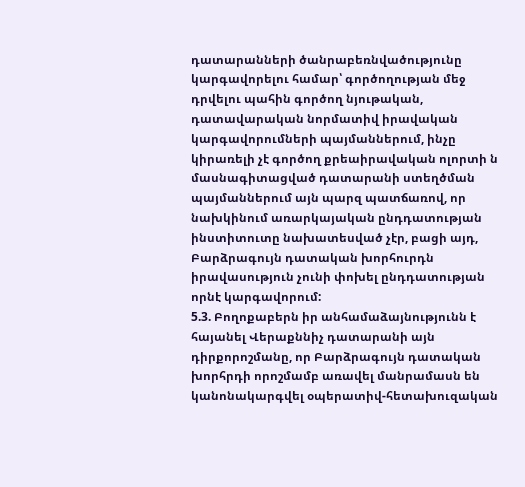դատարանների ծանրաբեռնվածությունը կարգավորելու համար՝ գործողության մեջ դրվելու պահին գործող նյութական, դատավարական նորմատիվ իրավական կարգավորումների պայմաններում, ինչը կիրառելի չէ գործող քրեաիրավական ոլորտի ն մասնագիտացված դատարանի ստեղծման պայմաններում այն պարզ պատճառով, որ նախկինում առարկայական ընդդատության ինստիտուտը նախատեսված չէր, բացի այդ, Բարձրագույն դատական խորհուրդն իրավասություն չունի փոխել ընդդատության որնէ կարգավորում:
5.3. Բողոքաբերն իր անհամաձայնությունն է հայանել Վերաքննիչ դատարանի այն դիրքորոշմանը, որ Բարձրագույն դատական խորհրդի որոշմամբ առավել մանրամասն են կանոնակարգվել օպերատիվ-հետախուզական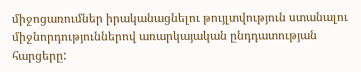միջոցառումներ իրականացնելու թույլտվություն ստանալու միջնորդություններով առարկայական ընդդատության հարցերը: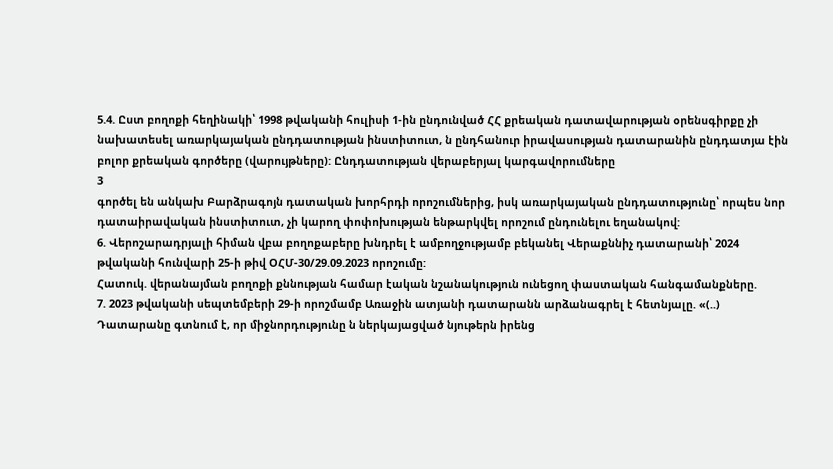5.4. Ըստ բողոքի հեղինակի՝ 1998 թվականի հուլիսի 1-ին ընդունված ՀՀ քրեական դատավարության օրենսգիրքը չի նախատեսել առարկայական ընդդատության ինստիտուտ, ն ընդհանուր իրավասության դատարանին ընդդատյա էին բոլոր քրեական գործերը (վարույթները): Ընդդատության վերաբերյալ կարգավորումները
3
գործել են անկախ Բարձրագոյն դատական խորհրդի որոշումներից, իսկ առարկայական ընդդատությունը՝ որպես նոր դատաիրավական ինստիտուտ, չի կարող փոփոխության ենթարկվել որոշում ընդունելու եղանակով:
6. Վերոշարադրյալի հիման վբա բողոքաբերը խնդրել է ամբողջությամբ բեկանել Վերաքննիչ դատարանի՝ 2024 թվականի հունվարի 25-ի թիվ ՕՀՄ-30/29.09.2023 որոշումը:
Հատուկ. վերանայման բողոքի քննության համար էական նշանակություն ունեցող փաստական հանգամանքները.
7. 2023 թվականի սեպտեմբերի 29-ի որոշմամբ Առաջին ատյանի դատարանն արձանագրել է հետնյալը. «(..) Դատարանը գտնում է, որ միջնորդությունը ն ներկայացված նյութերն իրենց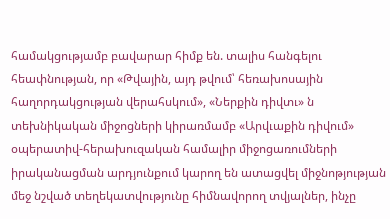համակցությամբ բավարար հիմք են. տալիս հանգելու հեափնության, որ «Թվային, այդ թվում՝ հեռախոսային հաղորդակցության վերահսկում», «Ներքին դիվտւ» ն տեխնիկական միջոցների կիրառմամբ «Արվւաքին դիվում» օպերատիվ-հերախուզական համալիր միջոցառումների իրականացման արդյունքում կարող են ատացվել միջնոթյության մեջ նշված տեղեկատվությունը հիմնավորող տվյալներ, ինչը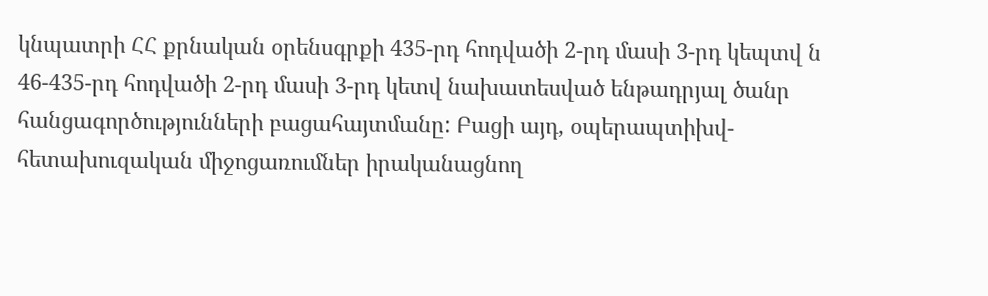կնպատրի ՀՀ քրնական օրենսգրքի 435-րդ հոդվածի 2-րդ մասի 3-րդ կեպտվ ն 46-435-րդ հոդվածի 2-րդ մասի 3-րդ կետվ նախատեսված ենթադրյալ ծանր հանցագործությունների բացահայտմանը: Բացի այդ, օպերապտիխվ- հետախուզական միջոցառումներ իրականացնող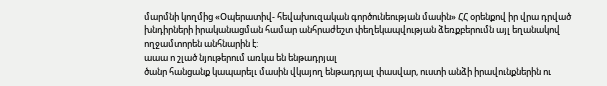մարմնի կողմից «Օպերատիվ- հեվախուզական գործունեության մասին» ՀՀ օրենքով իր վրա դրված խնդիրների իրականացման համար անհրաժեշտ փեղեկապվության ձեռքբերումն այլ եղանակով ողջամտորեն անհնարին է:
աաա ո շլած նյութերում առկա են ենթադրյալ
ծանր հանցանք կապարելւ մասին վկայող ենթադրյալ փասվար, ուստի անձի իրավունքներին ու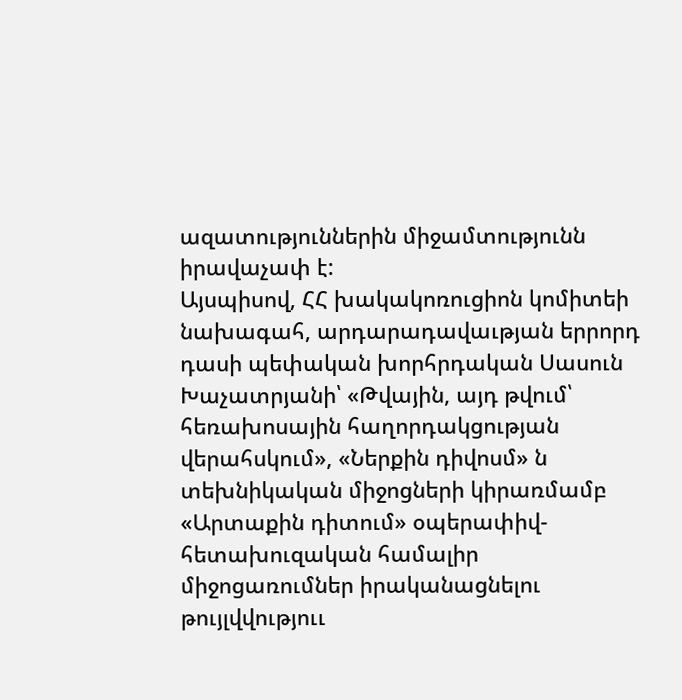ազատություններին միջամտությունն իրավաչափ է:
Այսպիսով, ՀՀ խակակոռուցիոն կոմիտեի նախագահ, արդարադավաւթյան երրորդ դասի պեփական խորհրդական Սասուն Խաչատրյանի՝ «Թվային, այդ թվում՝ հեռախոսային հաղորդակցության վերահսկում», «Ներքին դիվոսմ» ն տեխնիկական միջոցների կիրառմամբ «Արտաքին դիտում» օպերափիվ-հետախուզական համալիր միջոցառումներ իրականացնելու թույլվվություւ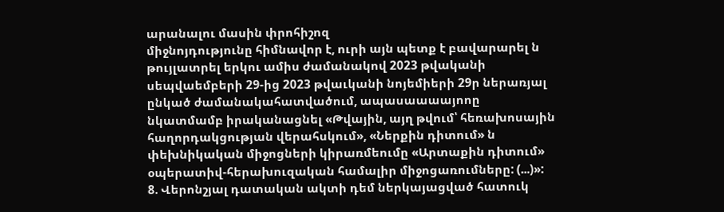արանալու մասին փրոհիշոզ
միջնոյդությունը հիմնավոր է, ուրի այն պետք է բավարարել ն թույլատրել երկու ամիս ժամանակով 2023 թվականի սեպվաեմբերի 29-ից 2023 թվաւկանի նոյեմիերի 29ր ներառյալ ընկած ժամանակահատվածում, ապասաաաայոոը նկատմամբ իրականացնել «Թվային, այղ թվում՝ հեռախոսային հաղորդակցության վերահսկում», «Ներքին դիտում» ն փեխնիկական միջոցների կիրառմեումը «Արտաքին դիտում» օպերատիվ-հերախուզական համալիր միջոցառումները: (...)»:
8. Վերոնշյալ դատական ակտի դեմ ներկայացված հատուկ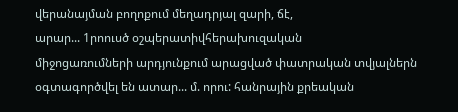վերանայման բողոքում մեղադրյալ զարի, ճէ,
արար... 1րոուսծ օշպերատիվհերախուզական
միջոցառումների արդյունքում արացված փատրական տվյալներն օգտագործվել են ատար... մ. որու: հանրային քրեական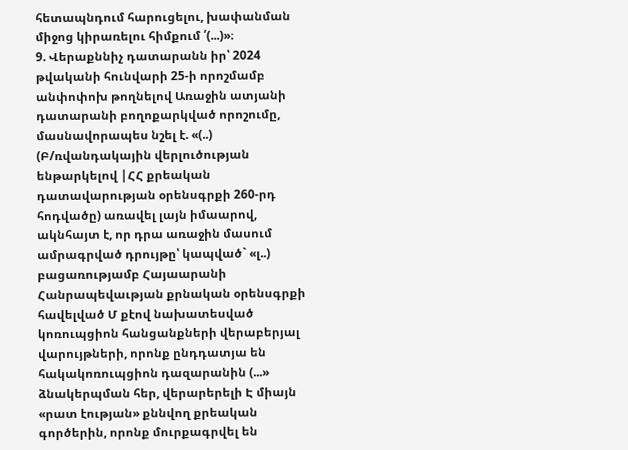հետապնդում հարուցելու, խափանման միջոց կիրառելու հիմքում ՛(...)»։
9. Վերաքննիչ դատարանն իր՝ 2024 թվականի հունվարի 25-ի որոշմամբ անփոփոխ թողնելով Առաջին ատյանի դատարանի բողոքարկված որոշումը, մասնավորապես նշել է. «(..) (Բ/ռվանդակային վերլուծության ենթարկելով |ՀՀ քրեական դատավարության օրենսգրքի 260-րդ հոդվածը) առավել լայն իմաարով, ակնհայտ է, որ դրա առաջին մասում ամրագրված դրույթը՝ կապված` «լ..) բացառությամբ Հայաարանի Հանրապեվաւթյան քրնական օրենսգրքի հավելված Մ քէով նախատեսված կոռուպցիոն հանցանքների վերաբերյալ վարույթների, որոնք ընդդատյա են հակակոռուպցիոն դազարանին (...» ձնակերպման հեր, վերարերելի Է միայն «րատ էության» քննվող քրեական գործերին, որոնք մուրքագրվել են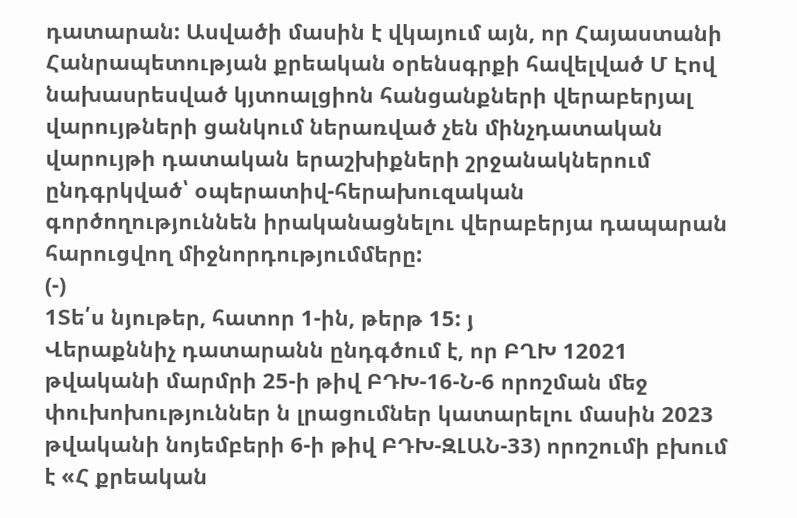դատարան: Ասվածի մասին է վկայում այն, որ Հայաստանի Հանրապետության քրեական օրենսգրքի հավելված Մ Էով նախասրեսված կյտոալցիոն հանցանքների վերաբերյալ վարույթների ցանկում ներառված չեն մինչդատական վարույթի դատական երաշխիքների շրջանակներում ընդգրկված՝ օպերատիվ-հերախուզական գործողություննեն իրականացնելու վերաբերյա դապարան հարուցվող միջնորդությումմերը:
(-)
1Տե՛ս նյութեր, հատոր 1-ին, թերթ 15: յ
Վերաքննիչ դատարանն ընդգծում է, որ ԲՂԽ 12021 թվականի մարմրի 25-ի թիվ ԲԴԽ-16-Ն-6 որոշման մեջ փուխոխություններ ն լրացումներ կատարելու մասին 2023 թվականի նոյեմբերի 6-ի թիվ ԲԴԽ-ԶԼԱՆ-33) որոշումի բխում է «Հ քրեական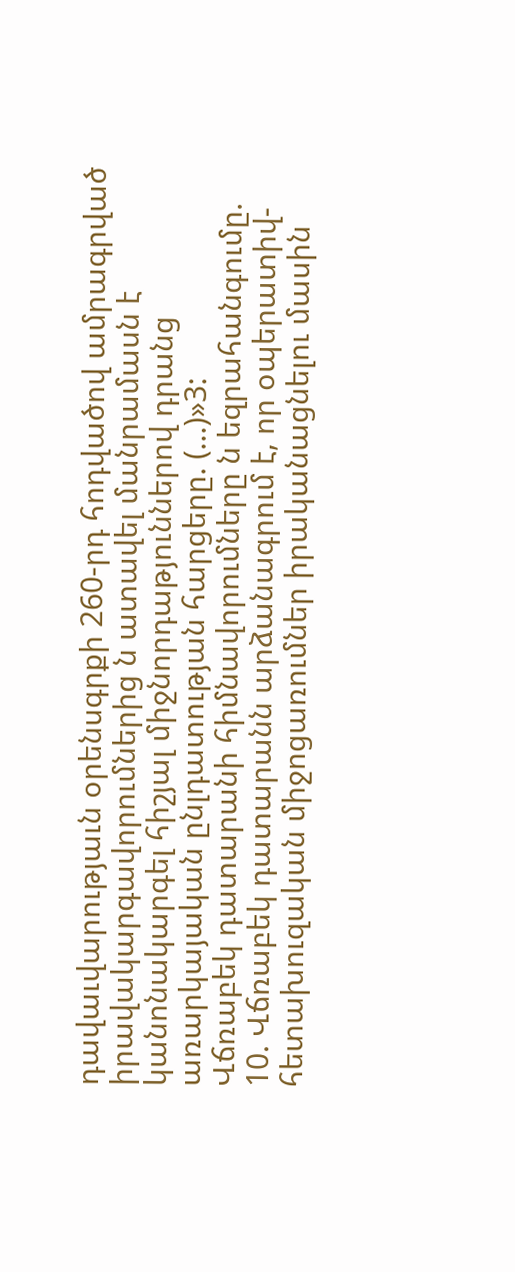դավաւվարությաւն օրենսգրքի 260-րդ հոդվածով ամրագրված
իրավակարգավորումներից ն ատավել մանրամասն է կանոնակարգել հիշյալ միջնորդաթյուններով դրանց առարկայական ընլդատության հարցերը. (...)»3:
Վճռաբեկ դատարանի հիմնավորումները ն եզրահանգումը.
10. Վճռաբեկ դատարանն արձանագրում է, որ օպերատիվ-հետախուզական միջոցառումներ իրականացնելու մասին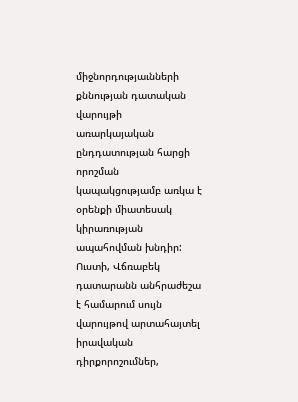միջնորդությաւնների քննության դատական վարույթի առարկայական ընդդատության հարցի որոշման կապակցությամբ առկա է օրենքի միատեսակ կիրառության ապահովման խնդիր: Ուստի, Վճռաբեկ դատարանն անհրաժեշա է համարում սույն վարույթով արտահայտել իրավական դիրքորոշումներ,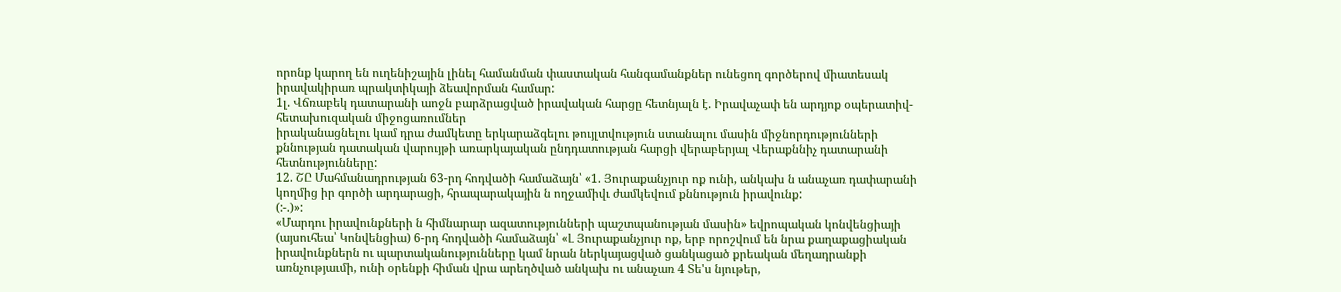որոնք կարող են ուղենիշային լինել համանման փաստական հանգամանքներ ունեցող գործերով միատեսակ իրավակիրառ պրակտիկայի ձեավորման համար:
1լ. Վճռաբեկ դատարանի աոջն բարձրացված իրավական հարցը հետնյալն է. Իրավաչափ են արդյոք օպերատիվ-հետախուզական միջոցառումներ
իրականացնելու կամ դրա ժամկետը երկարաձգելու թույլտվություն ստանալու մասին միջնորդությունների քննության դատական վարույթի առարկայական ընդդատության հարցի վերաբերյալ Վերաքննիչ դատարանի հետնությունները:
12. ՇԸ Մահմանադրության 63-րդ հոդվածի համաձայն՝ «1. Յուրաքանչյուր ոք ունի, անկախ ն անաչառ դափարանի կողմից իր գործի արդարացի, հրապարակային ն ողջամիվւ ժամկեվում քննություն իրավունք:
(:-.)»:
«Մարդու իրավունքների ն հիմնարար ազատությունների պաշտպանության մասին» եվրոպական կոնվենցիայի (այսուհեա՝ Կոնվենցիա) 6-րդ հոդվածի համաձայն՝ «Լ Յուրաքանչյուր ոք, երբ որոշվում են նրա քաղաքացիական իրավունքներն ու պարտականությունները կամ նրան ներկայացված ցանկացած քրեական մեղադրանքի առնչությաւմի, ունի օրենքի հիման վրա արեղծված անկախ ու անաչառ 4 Տե'ս նյութեր,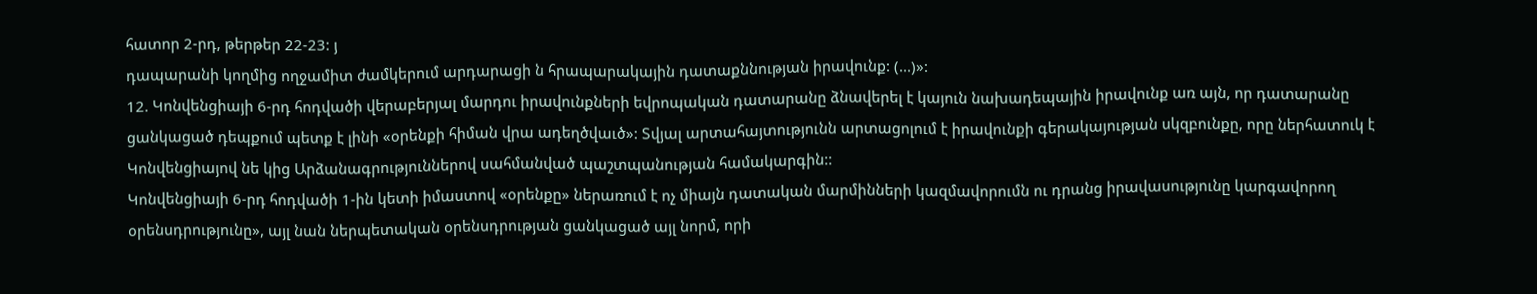հատոր 2-րդ, թերթեր 22-23: յ
դապարանի կողմից ողջամիտ ժամկերում արդարացի ն հրապարակային դատաքննության իրավունք: (...)»:
12. Կոնվենցիայի 6-րդ հոդվածի վերաբերյալ մարդու իրավունքների եվրոպական դատարանը ձնավերել է կայուն նախադեպային իրավունք առ այն, որ դատարանը ցանկացած դեպքում պետք է լինի «օրենքի հիման վրա ադեղծվաւծ»: Տվյալ արտահայտությունն արտացոլում է իրավունքի գերակայության սկզբունքը, որը ներհատուկ է Կոնվենցիայով նե կից Արձանագրություններով սահմանված պաշտպանության համակարգին::
Կոնվենցիայի 6-րդ հոդվածի 1-ին կետի իմաստով «օրենքը» ներառում է ոչ միայն դատական մարմինների կազմավորումն ու դրանց իրավասությունը կարգավորող օրենսդրությունը», այլ նան ներպետական օրենսդրության ցանկացած այլ նորմ, որի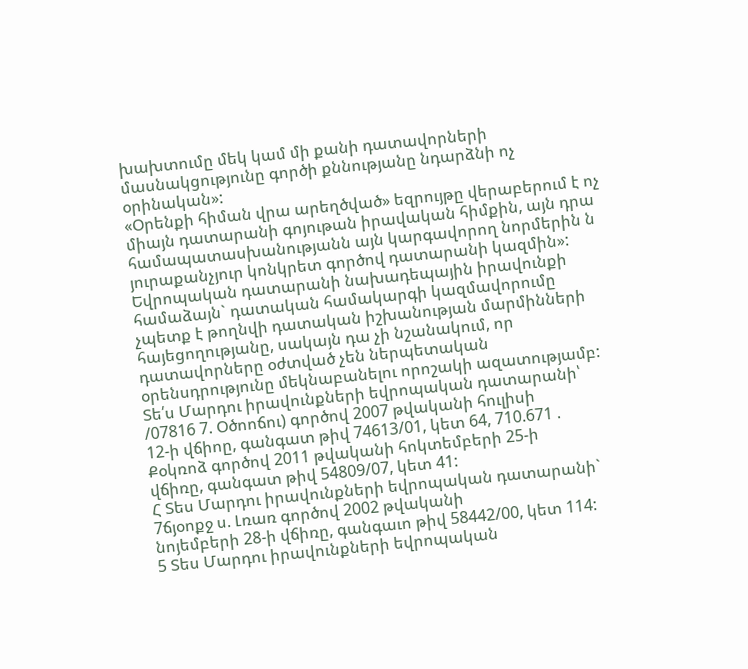խախտումը մեկ կամ մի քանի դատավորների մասնակցությունը գործի քննությանը նդարձնի ոչ օրինական»:
«Օրենքի հիման վրա արեղծված» եզրույթը վերաբերում է ոչ միայն դատարանի գոյութան իրավական հիմքին, այն դրա համապատասխանությանն այն կարգավորող նորմերին ն յուրաքանչյուր կոնկրետ գործով դատարանի կազմին»:
Եվրոպական դատարանի նախադեպային իրավունքի համաձայն` դատական համակարգի կազմավորումը չպետք է թողնվի դատական իշխանության մարմինների հայեցողությանը, սակայն դա չի նշանակում, որ դատավորները օժտված չեն ներպետական օրենսդրությունը մեկնաբանելու որոշակի ազատությամբ:
Տե՛ս Մարդու իրավունքների եվրոպական դատարանի՝ /07816 7. Օծոոճու) գործով 2007 թվականի հուլիսի
12-ի վճիոը, գանգատ թիվ 74613/01, կետ 64, 710.671 . Քօկռոձ գործով 2011 թվականի հոկտեմբերի 25-ի
վճիռը, գանգատ թիվ 54809/07, կետ 41:
Հ Տես Մարդու իրավունքների եվրոպական դատարանի` 7ճյօոքջ ս. Լռառ գործով 2002 թվականի
նոյեմբերի 28-ի վճիռը, գանգաւո թիվ 58442/00, կետ 114:
5 Տես Մարդու իրավունքների եվրոպական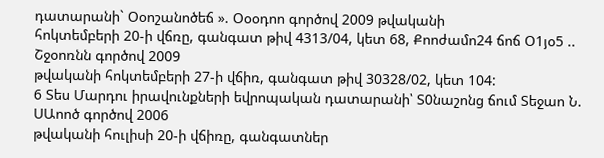դատարանի` Օօոշանոծեճ ». Օօօդոո գործով 2009 թվականի
հոկտեմբերի 20-ի վճռը, գանգատ թիվ 4313/04, կետ 68, Քոոժամո24 ճոճ Օ1յօ5 .. Շջօոռնն գործով 2009
թվականի հոկտեմբերի 27-ի վճիռ, գանգատ թիվ 30328/02, կետ 104:
6 Տես Մարդու իրավունքների եվրոպական դատարանի՝ Տ0նաշոնց ճում Տեջաո Ն. ՍԱոոծ գործով 2006
թվականի հուլիսի 20-ի վճիռը, գանգատներ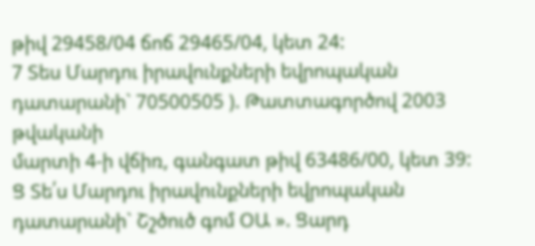թիվ 29458/04 ճոճ 29465/04, կետ 24:
7 Տես Մարդու իրավունքների եվրոպական դատարանի` 70500505 ). Թատտագործով 2003 թվականի
մարտի 4-ի վճիռ, գանգատ թիվ 63486/00, կետ 39:
Ց Տե՛ս Մարդու իրավունքների եվրոպական դատարանի` Շշծուծ գոմ ՕԱ ». Ցարդ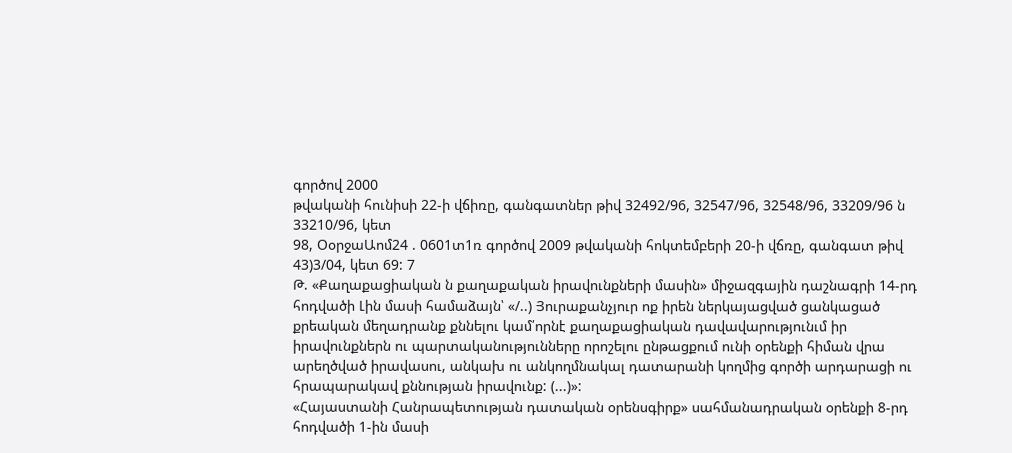գործով 2000
թվականի հունիսի 22-ի վճիռը, գանգատներ թիվ 32492/96, 32547/96, 32548/96, 33209/96 ն 33210/96, կետ
98, ՕօրջաԱոմ24 . 0601տ1ռ գործով 2009 թվականի հոկտեմբերի 20-ի վճռը, գանգատ թիվ 43)3/04, կետ 69: 7
Թ. «Քաղաքացիական ն քաղաքական իրավունքների մասին» միջազգային դաշնագրի 14-րդ հոդվածի Լին մասի համաձայն՝ «/..) Յուրաքանչյուր ոք իրեն ներկայացված ցանկացած քրեական մեղադրանք քննելու կամ՛որնէ քաղաքացիական դավավարությունւմ իր իրավունքներն ու պարտականությունները որոշելու ընթացքում ունի օրենքի հիման վրա արեղծված իրավասու, անկախ ու անկողմնակալ դատարանի կողմից գործի արդարացի ու հրապարակավ քննության իրավունք: (...)»:
«Հայաստանի Հանրապետության դատական օրենսգիրք» սահմանադրական օրենքի 8-րդ հոդվածի 1-ին մասի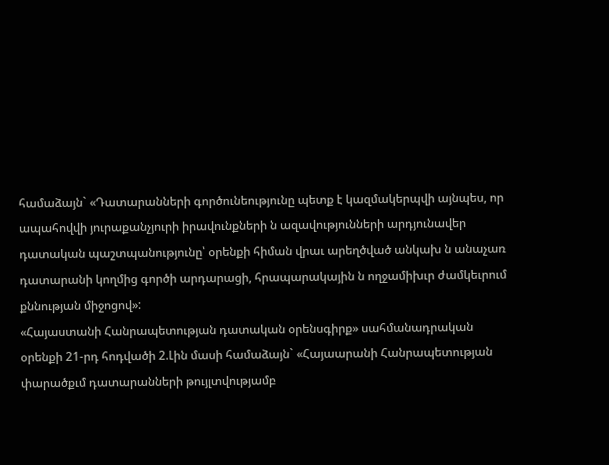համաձայն` «Դատարանների գործունեությունը պետք է կազմակերպվի այնպես, որ ապահովվի յուրաքանչյուրի իրավունքների ն ազավությունների արդյունավեր դատական պաշտպանությունը՝ օրենքի հիման վրաւ արեղծված անկախ ն անաչառ դատարանի կողմից գործի արդարացի, հրապարակային ն ողջամիխւր ժամկեւրում քննության միջոցով»:
«Հայաստանի Հանրապետության դատական օրենսգիրք» սահմանադրական օրենքի 21-րդ հոդվածի 2.Լին մասի համաձայն` «Հայաարանի Հանրապետության փարածքւմ դատարանների թույլտվությամբ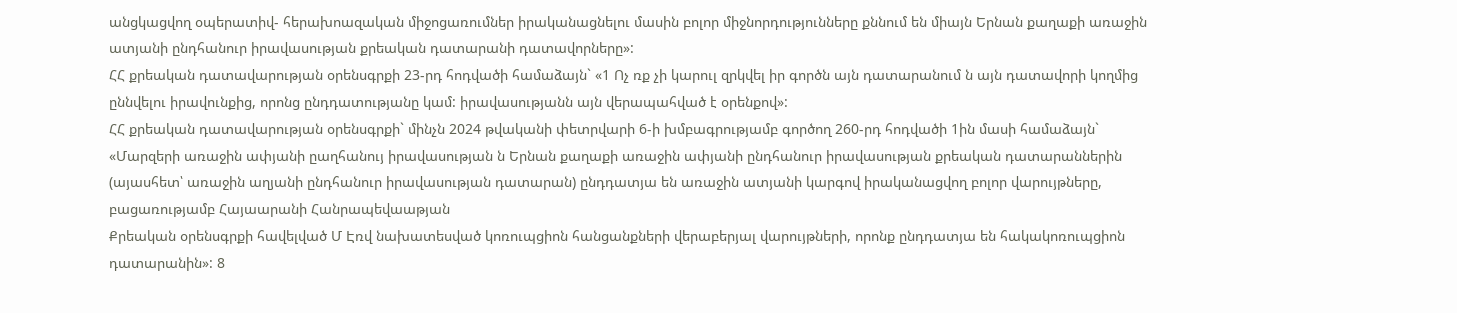անցկացվող օպերատիվ- հերախոազական միջոցառումներ իրականացնելու մասին բոլոր միջնորդությունները քննում են միայն Երնան քաղաքի առաջին ատյանի ընդհանուր իրավասության քրեական դատարանի դատավորները»:
ՀՀ քրեական դատավարության օրենսգրքի 23-րդ հոդվածի համաձայն` «1 Ոչ ռք չի կարուլ զրկվել իր գործն այն դատարանում ն այն դատավորի կողմից ըննվելու իրավունքից, որոնց ընդդատությանը կամ: իրավասությանն այն վերապահված է օրենքով»:
ՀՀ քրեական դատավարության օրենսգրքի` մինչն 2024 թվականի փետրվարի 6-ի խմբագրությամբ գործող 260-րդ հոդվածի 1ին մասի համաձայն` «Մարզերի առաջին ափյանի ըաղհանույ իրավասության ն Երնան քաղաքի առաջին ափյանի ընդհանուր իրավասության քրեական դատարաններին (այասհետ՝ առաջին աղյանի ընդհանուր իրավասության դատարան) ընդդատյա են առաջին ատյանի կարգով իրականացվող բոլոր վարույթները, բացառությամբ Հայաարանի Հանրապեվաաթյան
Քրեական օրենսգրքի հավելված Մ Էռվ նախատեսված կոռուպցիոն հանցանքների վերաբերյալ վարույթների, որոնք ընդդատյա են հակակոռուպցիոն դատարանին»: 8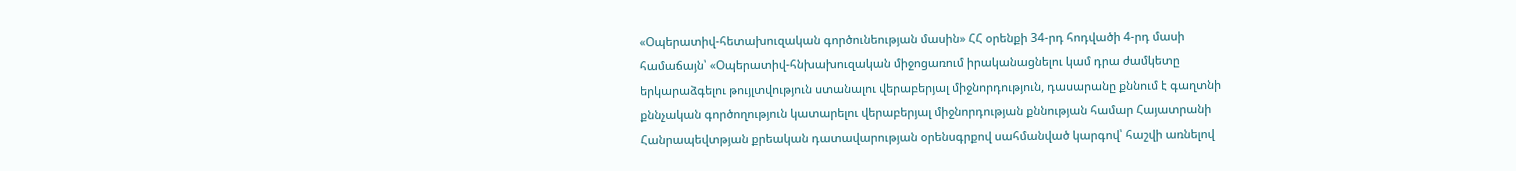«Օպերատիվ-հետախուզական գործունեության մասին» ՀՀ օրենքի 34-րդ հոդվածի 4-րդ մասի համաճայն՝ «Օպերատիվ-հնխախուզական միջոցառում իրականացնելու կամ դրա ժամկետը երկարաձգելու թույլտվություն ստանալու վերաբերյալ միջնորդություն, դասարանը քննում է գաղտնի քննչական գործողություն կատարելու վերաբերյալ միջնորդության քննության համար Հայատրանի Հանրապեվտթյան քրեական դատավարության օրենսգրքով սահմանված կարգով՝ հաշվի առնելով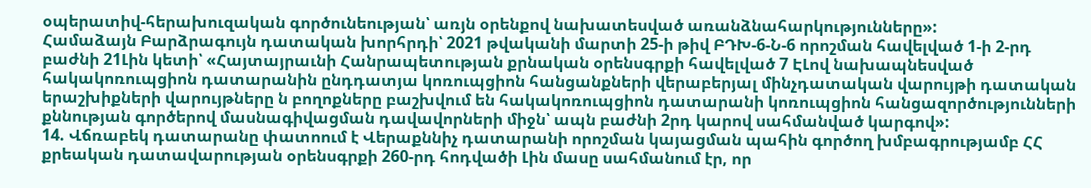օպերատիվ-հերախուզական գործունեության՝ առյն օրենքով նախատեսված առանձնահարկությունները»:
Համաձայն Բարձրագույն դատական խորհրդի՝ 2021 թվականի մարտի 25-ի թիվ ԲԴԽ-6-Ն-6 որոշման հավելված 1-ի 2-րդ բաժնի 21Լին կետի՝ «Հայտայրաւնի Հանրապետության քրնական օրենսգրքի հավելված 7 ԷԼով նախապնեսված հակակոռուպցիոն դատարանին ընդդատյա կոռուպցիոն հանցանքների վերաբերյալ մինչդատական վարույթի դատական երաշխիքների վարույթները ն բողոքները բաշխվում են հակակոռուպցիոն դատարանի կոռուպցիոն հանցազործությունների քննության գործերով մասնագիվացման դավավորների միջն՝ ապն բաժնի 2րդ կարով սահմանված կարգով»:
14. Վճռաբեկ դատարանը փատոում է Վերաքննիչ դատարանի որոշման կայացման պահին գործող խմբագրությամբ ՀՀ քրեական դատավարության օրենսգրքի 260-րդ հոդվածի Լին մասը սահմանում էր, որ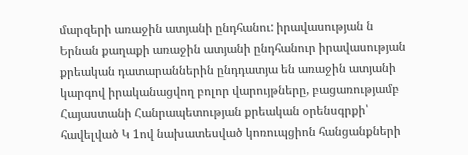մարզերի առաջին ատյանի ընդհանու: իրավասության ն Երնան քաղաքի առաջին ատյանի ընդհանուր իրավասության քրեական դատարաններին ընդդատյա են առաջին ատյանի կարգով իրականացվող բոլոր վարույթները, բացառությամբ Հայաստանի Հանրապետության քրեական օրենսգրքի՝ հավելված Կ 1ով նախատեսված կոռուպցիոն հանցանքների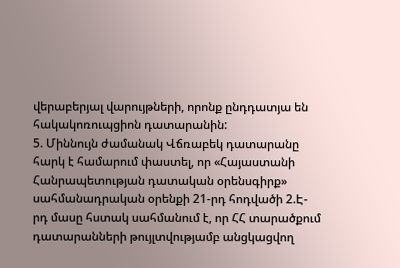վերաբերյալ վարույթների, որոնք ընդդատյա են հակակոռուպցիոն դատարանին:
5. Միննույն ժամանակ Վճռաբեկ դատարանը հարկ է համարում փաստել, որ «Հայաստանի Հանրապետության դատական օրենսգիրք» սահմանադրական օրենքի 21-րդ հոդվածի 2.Է-րդ մասը հստակ սահմանում է, որ ՀՀ տարածքում դատարանների թույլտվությամբ անցկացվող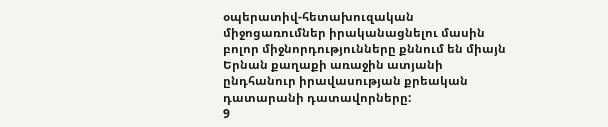օպերատիվ-հետախուզական միջոցառումներ իրականացնելու մասին բոլոր միջնորդությունները քննում են միայն Երնան քաղաքի առաջին ատյանի ընդհանուր իրավասության քրեական դատարանի դատավորները:
9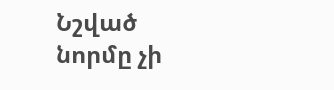Նշված նորմը չի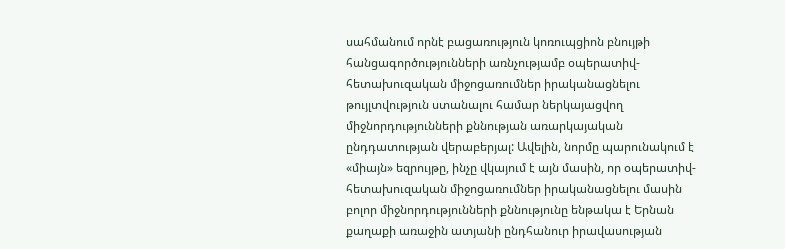սահմանում որնէ բացառություն կոռուպցիոն բնույթի հանցագործությունների առնչությամբ օպերատիվ-հետախուզական միջոցառումներ իրականացնելու թույլտվություն ստանալու համար ներկայացվող միջնորդությունների քննության առարկայական ընդդատության վերաբերյալ: Ավելին, նորմը պարունակում է «միայն» եզրույթը, ինչը վկայում է այն մասին, որ օպերատիվ-հետախուզական միջոցառումներ իրականացնելու մասին բոլոր միջնորդությունների քննությունը ենթակա է Երնան քաղաքի առաջին ատյանի ընդհանուր իրավասության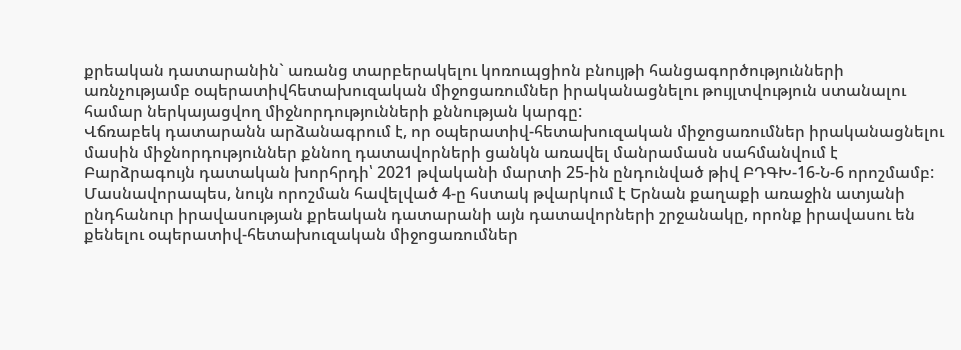քրեական դատարանին` առանց տարբերակելու կոռուպցիոն բնույթի հանցագործությունների առնչությամբ օպերատիվհետախուզական միջոցառումներ իրականացնելու թույլտվություն ստանալու համար ներկայացվող միջնորդությունների քննության կարգը:
Վճռաբեկ դատարանն արձանագրում է, որ օպերատիվ-հետախուզական միջոցառումներ իրականացնելու մասին միջնորդություններ քննող դատավորների ցանկն առավել մանրամասն սահմանվում է Բարձրագույն դատական խորհրդի՝ 2021 թվականի մարտի 25-ին ընդունված թիվ ԲԴԳԽ-16-Ն-6 որոշմամբ: Մասնավորապես, նույն որոշման հավելված 4-ը հստակ թվարկում է Երնան քաղաքի առաջին ատյանի ընդհանուր իրավասության քրեական դատարանի այն դատավորների շրջանակը, որոնք իրավասու են քենելու օպերատիվ-հետախուզական միջոցառումներ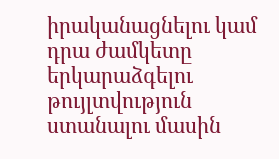իրականացնելու կամ դրա ժամկետը երկարաձգելու թույլտվություն ստանալու մասին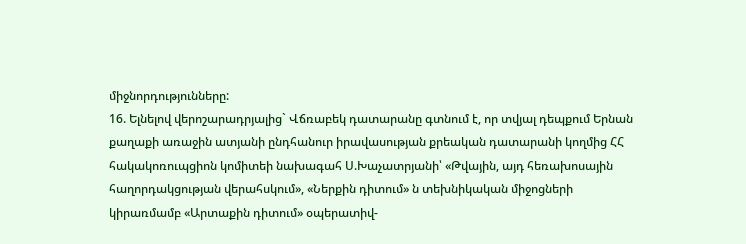միջնորդությունները:
16. Ելնելով վերոշարադրյալից` Վճռաբեկ դատարանը գտնում է, որ տվյալ դեպքում Երնան քաղաքի առաջին ատյանի ընդհանուր իրավասության քրեական դատարանի կողմից ՀՀ հակակոռուպցիոն կոմիտեի նախագահ Ս.Խաչատրյանի՝ «Թվային, այդ հեռախոսային հաղորդակցության վերահսկում», «Ներքին դիտում» ն տեխնիկական միջոցների կիրառմամբ «Արտաքին դիտում» օպերատիվ-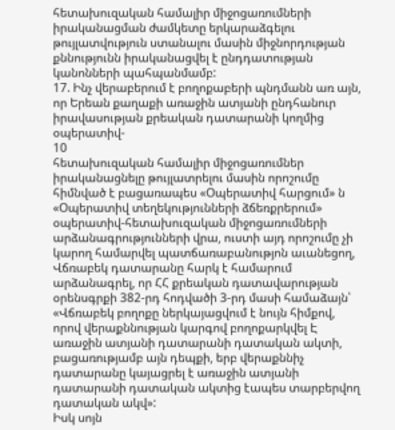հետախուզական համալիր միջոցառումների իրականացման ժամկետը երկարաձգելու թույլատվություն ստանալու մասին միջնորդության քննությունն իրականացվել է ընդդատության կանոնների պահպանմամբ:
17. Ինչ վերաբերում է բողոքաբերի պնդմանն առ այն, որ Երեան քաղաքի առաջին ատյանի ընդհանուր իրավասության քրեական դատարանի կողմից օպերատիվ-
10
հետախուզական համալիր միջոցառումներ իրականացնելը թույլատրելու մասին որոշումը հիմնված է բացառապես «Օպերատիվ հարցում» ն «Օպերատիվ տեղեկությունների ձճեռքրերում» օպերատիվ-հետախուզական միջոցառումների արձանագրությունների վրա, ուստի այդ որոշումը չի կարող համարվել պատճառաբանությոն աւանեցող, Վճռաբեկ դատարանը հարկ է համարում արձանագրել, որ ՀՀ քրեական դատավարության օրենսգրքի 382-րդ հոդվածի 3-րդ մասի համաձայն՝ «Վճռաբեկ բողոքը ներկայացվում է նույն հիմքով, որով վերաքննության կարգով բողոքարկվել Է առաջին ատյանի դատարանի դատական ակտի, բացառությամբ այն դեպքի, երբ վերաքննիչ դատարանը կայացրել է առաջին ատյանի դատարանի դատական ակտից էապես տարբերվող դատական ակվ»:
Իսկ սոյն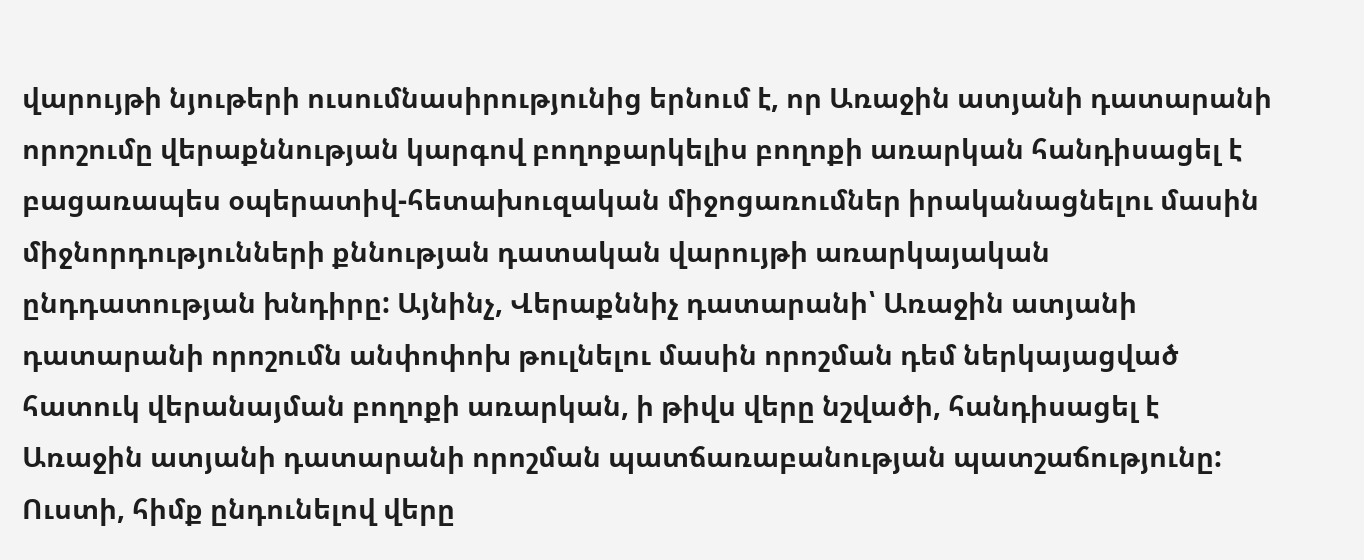վարույթի նյութերի ուսումնասիրությունից երնում է, որ Առաջին ատյանի դատարանի որոշումը վերաքննության կարգով բողոքարկելիս բողոքի առարկան հանդիսացել է բացառապես օպերատիվ-հետախուզական միջոցառումներ իրականացնելու մասին միջնորդությունների քննության դատական վարույթի առարկայական ընդդատության խնդիրը: Այնինչ, Վերաքննիչ դատարանի՝ Առաջին ատյանի դատարանի որոշումն անփոփոխ թուլնելու մասին որոշման դեմ ներկայացված հատուկ վերանայման բողոքի առարկան, ի թիվս վերը նշվածի, հանդիսացել է Առաջին ատյանի դատարանի որոշման պատճառաբանության պատշաճությունը:
Ուստի, հիմք ընդունելով վերը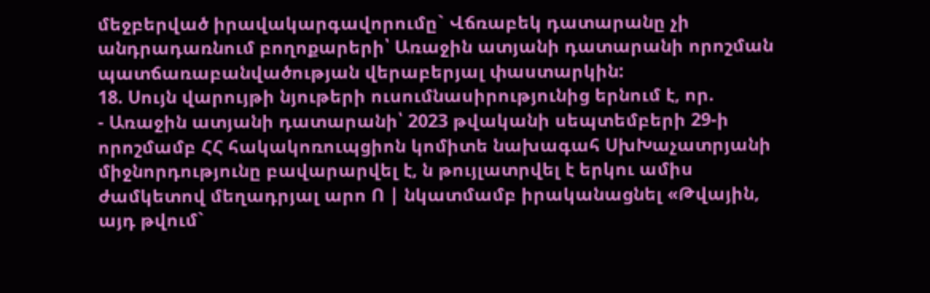մեջբերված իրավակարգավորումը` Վճռաբեկ դատարանը չի անդրադառնում բողոքարերի՝ Առաջին ատյանի դատարանի որոշման պատճառաբանվածության վերաբերյալ փաստարկին:
18. Սույն վարույթի նյութերի ուսումնասիրությունից երնում է, որ.
- Առաջին ատյանի դատարանի՝ 2023 թվականի սեպտեմբերի 29-ի որոշմամբ ՀՀ հակակոռուպցիոն կոմիտե նախագահ ՍխԽաչատրյանի միջնորդությունը բավարարվել է, ն թույլատրվել է երկու ամիս ժամկետով մեղադրյալ արո Ո | նկատմամբ իրականացնել «Թվային, այդ թվում`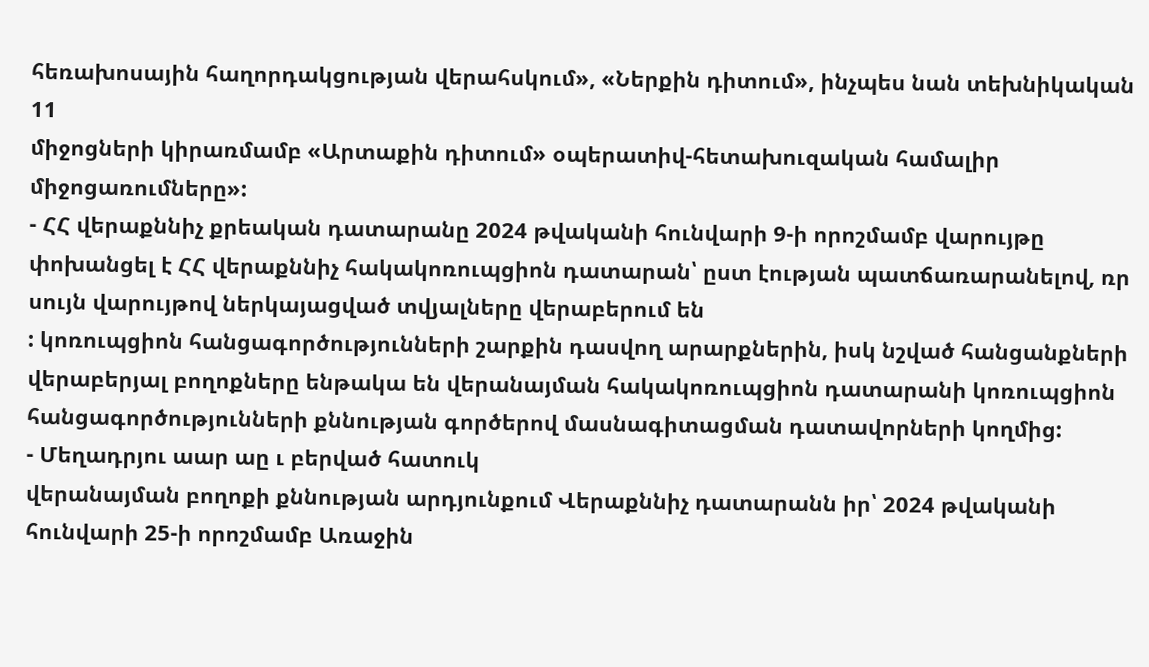հեռախոսային հաղորդակցության վերահսկում», «Ներքին դիտում», ինչպես նան տեխնիկական
11
միջոցների կիրառմամբ «Արտաքին դիտում» օպերատիվ-հետախուզական համալիր միջոցառումները»:
- ՀՀ վերաքննիչ քրեական դատարանը 2024 թվականի հունվարի 9-ի որոշմամբ վարույթը փոխանցել է ՀՀ վերաքննիչ հակակոռուպցիոն դատարան՝ ըստ էության պատճառարանելով, ռր սույն վարույթով ներկայացված տվյալները վերաբերում են
: կոռուպցիոն հանցագործությունների շարքին դասվող արարքներին, իսկ նշված հանցանքների վերաբերյալ բողոքները ենթակա են վերանայման հակակոռուպցիոն դատարանի կոռուպցիոն հանցագործությունների քննության գործերով մասնագիտացման դատավորների կողմից:
- Մեղադրյու աար աը ւ բերված հատուկ
վերանայման բողոքի քննության արդյունքում Վերաքննիչ դատարանն իր՝ 2024 թվականի հունվարի 25-ի որոշմամբ Առաջին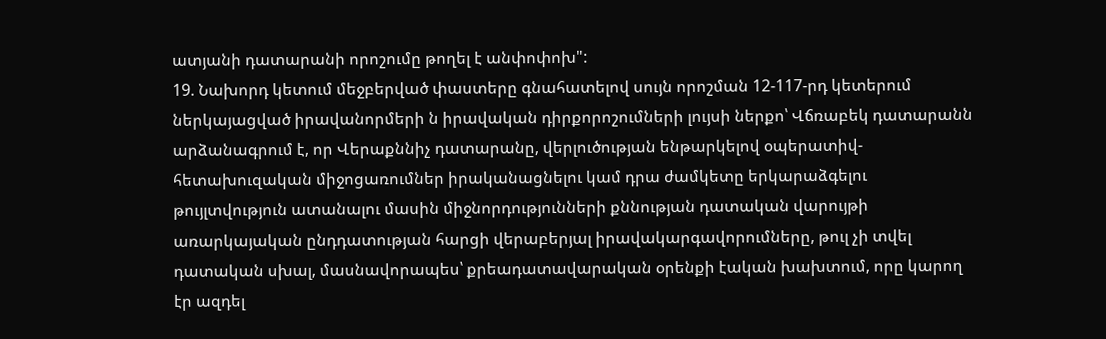ատյանի դատարանի որոշումը թողել է անփոփոխ":
19. Նախորդ կետում մեջբերված փաստերը գնահատելով սույն որոշման 12-117-րդ կետերում ներկայացված իրավանորմերի ն իրավական դիրքորոշումների լույսի ներքո՝ Վճռաբեկ դատարանն արձանագրում է, որ Վերաքննիչ դատարանը, վերլուծության ենթարկելով օպերատիվ-հետախուզական միջոցառումներ իրականացնելու կամ դրա ժամկետը երկարաձգելու թույլտվություն ատանալու մասին միջնորդությունների քննության դատական վարույթի առարկայական ընդդատության հարցի վերաբերյալ իրավակարգավորումները, թուլ չի տվել դատական սխալ, մասնավորապես՝ քրեադատավարական օրենքի էական խախտում, որը կարող էր ազդել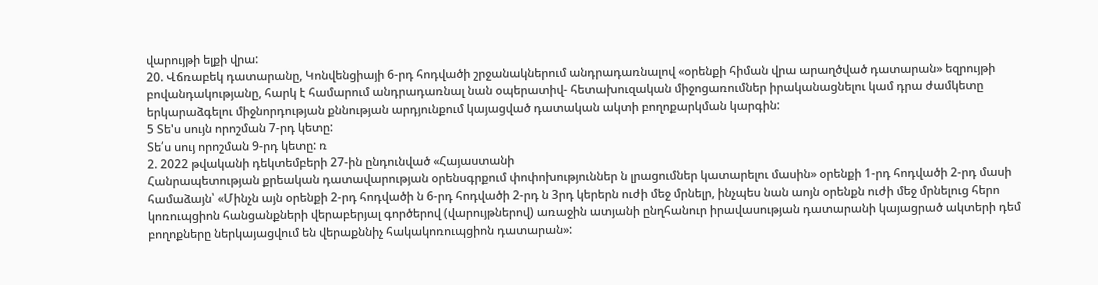վարույթի ելքի վրա:
20. Վճռաբեկ դատարանը, Կոնվենցիայի 6-րդ հոդվածի շրջանակներում անդրադառնալով «օրենքի հիման վրա արաղծված դատարան» եզրույթի բովանդակությանը, հարկ է համարում անդրադառնալ նան օպերատիվ- հետախուզական միջոցառումներ իրականացնելու կամ դրա ժամկետը երկարաձգելու միջնորդության քննության արդյունքում կայացված դատական ակտի բողոքարկման կարգին:
5 Տե'ս սույն որոշման 7-րդ կետը:
Տե՛ս սույ որոշման 9-րդ կետը: ռ
2. 2022 թվականի դեկտեմբերի 27-ին ընդունված «Հայաստանի
Հանրապետության քրեական դատավարության օրենսգրքում փոփոխություններ ն լրացումներ կատարելու մասին» օրենքի 1-րդ հոդվածի 2-րդ մասի համաձայն՝ «Մինչն այն օրենքի 2-րդ հոդվածի ն 6-րդ հոդվածի 2-րդ ն 3րդ կերերն ուժի մեջ մրնելր, ինչպես նան աոյն օրենքն ուժի մեջ մրնելուց հերո կոռուպցիոն հանցանքների վերաբերյալ գործերով (վարույթներով) առաջին ատյանի ընղհանուր իրավասության դատարանի կայացրած ակտերի դեմ բողոքները ներկայացվում են վերաքննիչ հակակոռուպցիոն դատարան»: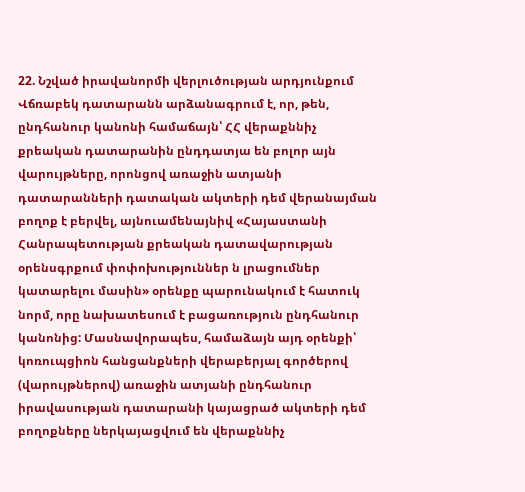22. Նշված իրավանորմի վերլուծության արդյունքում Վճռաբեկ դատարանն արձանագրում է, որ, թեն, ընդհանուր կանոնի համաճայն՝ ՀՀ վերաքննիչ քրեական դատարանին ընդդատյա են բոլոր այն վարույթները, որոնցով առաջին ատյանի դատարանների դատական ակտերի դեմ վերանայման բողոք է բերվել, այնուամենայնիվ «Հայաստանի Հանրապետության քրեական դատավարության օրենսգրքում փոփոխություններ ն լրացումներ կատարելու մասին» օրենքը պարունակում է հատուկ նորմ, որը նախատեսում է բացառություն ընդհանուր կանոնից: Մասնավորապես, համաձայն այդ օրենքի՝ կոռուպցիոն հանցանքների վերաբերյալ գործերով (վարույթներով) առաջին ատյանի ընդհանուր իրավասության դատարանի կայացրած ակտերի դեմ բողոքները ներկայացվում են վերաքննիչ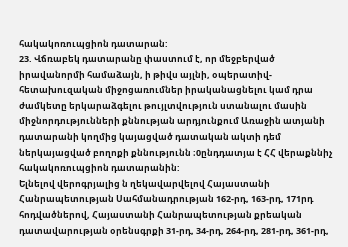հակակոռուպցիոն դատարան:
23. Վճռաբեկ դատարանը փաստում է, որ մեջբերված իրավանորմի համաձայն, ի թիվս այլնի, օպերատիվ-հետախուզական միջոցառումներ իրականացնելու կամ դրա ժամկետը երկարաձգելու թույլտվություն ստանալու մասին միջնորդությունների քննության արդյունքում Առաջին ատյանի դատարանի կողմից կայացված դատական ակտի դեմ ներկայացված բողոքի քննությունն ։0ընդդատյա է ՀՀ վերաքննիչ հակակոռուպցիոն դատարանին:
Ելնելով վերոգրյալից ն ղեկավարվելով Հայաստանի Հանրապետության Սահմանադրության 162-րդ, 163-րդ, 171րդ հոդվածներով, Հայաստանի Հանրապետության քրեական դատավարության օրենսգրքի 31-րդ, 34-րդ, 264-րդ, 281-րդ, 361-րդ,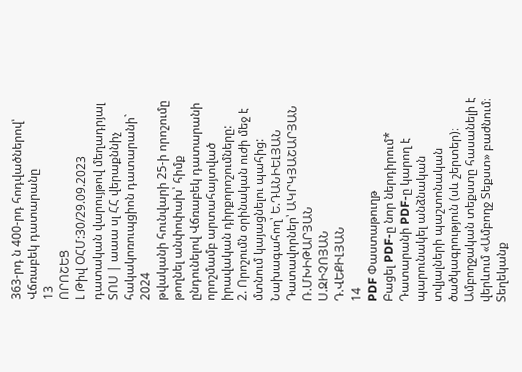363-րդ ն 400-րդ հոդվածներով՝ Վճռաբեկ դատարանը
13
ՈՐՈՇԵՑ
Լ Թիվ ՕՀՄ:30/29.09.2023 դատական վարույթով մեղադրյալ ՏՈՍ | աաա սլ ՀՀ վերաքննիչ հակակոռուպցիոն դատարանի` 2024
թվականի հունվարի 25-ի որոշումը թողնել անփոփախ՝ հիմք ընդունելով Վճռաբեկ դատարանի որոշմամբ արտահայտված իրավական դիրքորոշումները:
2. Որոշումն օրինական ուժի մեջ է մտնում կայացնելու պահից: Նախագահող՝ Ե.ԴԱՆԻԵԼՅԱՆ
Դատավորներ՝ ԱԿՐԿՅԱՇԱՐՅԱՆ
Ռ.ՄԽԻԹԱՐՅԱՆ
Ս.ԶԻՉՈՅԱՆ
Դ.ՎԵՔԻԼՅԱՆ
14
PDF Փաստաթուղթ
Բացել PDF-ը նոր ներդիրում* Դատարանի PDF-ը կարող է պարունակել անձնական տվյալների պաշտոնական ծածկագրություն (սև շերտեր)։ Ամբողջական տեքստը հասանելի է վերևում «Ամբողջ Տեքստ» բաժնում։
Տեղեկանք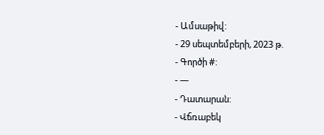- Ամսաթիվ:
- 29 սեպտեմբերի, 2023 թ.
- Գործի #:
- —
- Դատարան:
- Վճռաբեկ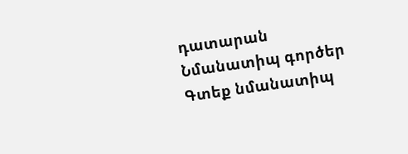դատարան
Նմանատիպ գործեր
Գտեք նմանատիպ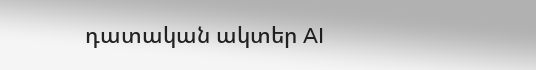դատական ակտեր AI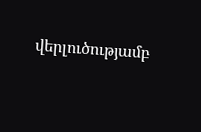վերլուծությամբ